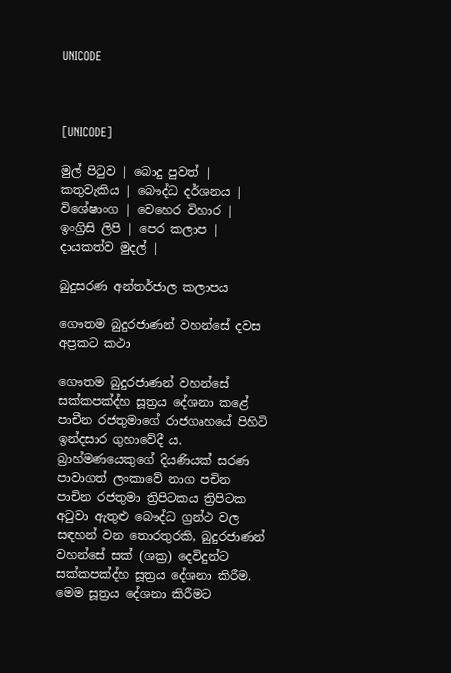UNICODE



[UNICODE]

මුල් පිටුව | බොදු පුවත් | කතුවැකිය | බෞද්ධ දර්ශනය | විශේෂාංග | වෙහෙර විහාර | ඉංග්‍රිසි ලිපි | පෙර කලාප | දායකත්ව මුදල් |

බුදුසරණ අන්තර්ජාල කලාපය

ගෞතම බුදුරජාණන් වහන්සේ දවස අප්‍රකට කථා

ගෞතම බුදුරජාණන් වහන්සේ සක්කපක්‍ද්හ සූත්‍රය දේශනා කළේ පාචීන රජතුමාගේ රාජගෘහයේ පිහිටි ඉන්දසාර ගුහාවේදී ය. බ්‍රාහ්මණයෙකුගේ දියණියක් සරණ පාවාගත් ලංකාවේ නාග පචින පාචින රජතුමා ත්‍රිපිටකය ත්‍රිපිටක අටුවා ඇතුළු බෞද්ධ ග්‍රන්ථ වල සඳහන් වන තොරතුරකි, බුදුරජාණන් වහන්සේ සක් (ශක්‍ර) දෙවිදුන්ට සක්කපක්‍ද්හ සූත්‍රය දේශනා කිරීම. මෙම සූත්‍රය දේශනා කිරීමට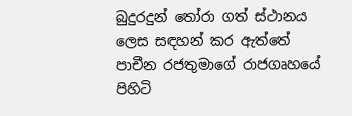බුදුරදුන් තෝරා ගත් ස්ථානය ලෙස සඳහන් කර ඇත්තේ පාචීන රජතුමාගේ රාජගෘහයේ පිහිටි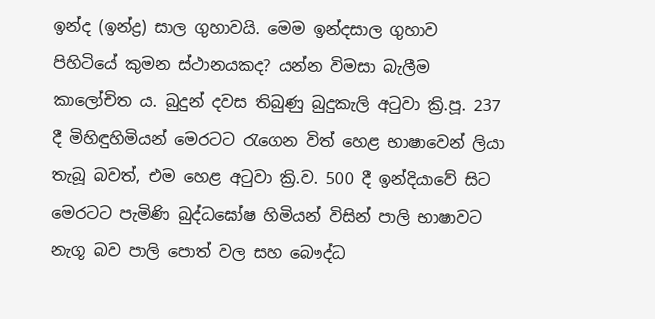ඉන්ද (ඉන්ද්‍ර) සාල ගුහාවයි. මෙම ඉන්දසාල ගුහාව පිහිටියේ කුමන ස්ථානයකද? යන්න විමසා බැලීම කාලෝචිත ය. බුදුන් දවස තිබුණු බුදුකැලි අටුවා ක්‍රි.පූ. 237 දී මිහිඳුහිමියන් මෙරටට රැගෙන විත් හෙළ භාෂාවෙන් ලියා තැබූ බවත්, එම හෙළ අටුවා ක්‍රි.ව. 500 දී ඉන්දියාවේ සිට මෙරටට පැමිණි බුද්ධඝෝෂ හිමියන් විසින් පාලි භාෂාවට නැගූ බව පාලි පොත් වල සහ බෞද්ධ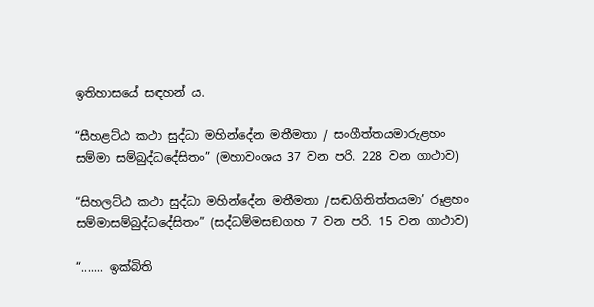ඉතිහාසයේ සඳහන් ය.

“සීහළට්ඨ කථා සුද්ධා මහින්දේන මතීමතා / සංගීත්තයමාරුළහං සම්මා සම්බුද්ධදේසිතං” (මහාවංශය 37 වන පරි. 228 වන ගාථාව)

“සිහලට්ඨ කථා සුද්ධා මහින්දේන මතීමතා /සඬගිතිත්තයමා’ රූළහං සම්මාසම්බුද්ධදේසිතං” (සද්ධම්මසඞගහ 7 වන පරි. 15 වන ගාථාව)

“....... ඉක්බිති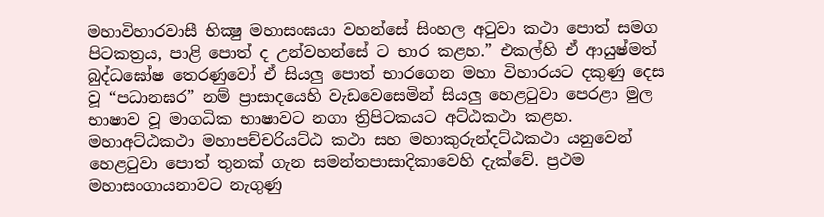මහාවිහාරවාසී භික්‍ෂු මහාසංඝයා වහන්සේ සිංහල අටුවා කථා පොත් සමග පිටකත්‍රය, පාළි පොත් ද උන්වහන්සේ ට භාර කළහ.” එකල්හි ඒ ආයුෂ්මත් බුද්ධඝෝෂ තෙරණුවෝ ඒ සියලු පොත් භාරගෙන මහා විහාරයට දකුණු දෙස වූ “පධානඝර” නම් ප්‍රාසාදයෙහි වැඩවෙසෙමින් සියලු හෙළටුවා පෙරළා මුල භාෂාව වූ මාගධික භාෂාවට නගා ත්‍රිපිටකයට අට්ඨකථා කළහ. මහාඅට්ඨකථා මහාපච්චරියට්ඨ කථා සහ මහාකුරුන්දට්ඨකථා යනුවෙන් හෙළටුවා පොත් තුනක් ගැන සමන්තපාසාදිකාවෙහි දැක්වේ. ප්‍රථම මහාසංගායනාවට නැගුණු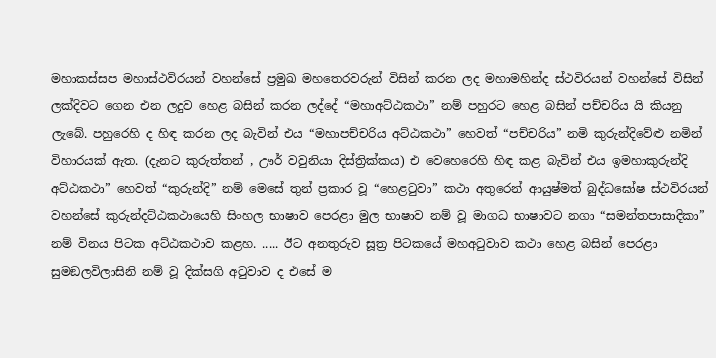මහාකස්සප මහාස්ථවිරයන් වහන්සේ ප්‍රමුඛ මහතෙරවරුන් විසින් කරන ලද මහාමහින්ද ස්ථවිරයන් වහන්සේ විසින් ලක්දිවට ගෙන එන ලදුව හෙළ බසින් කරන ලද්දේ “මහාඅට්ඨකථා” නම් පහුරට හෙළ බසින් පච්චරිය යි කියනු ලැබේ. පහුරෙහි ද හිඳ කරන ලද බැවින් එය “මහාපච්චරිය අට්ඨකථා” හෙවත් “පච්චරිය” නමි කුරුන්දිවේළු නමින් විහාරයක් ඇත. (දැනට කුරුත්තන් , ඌර් වවුනියා දිස්ත්‍රික්කය) එ වෙහෙරෙහි හිඳ කළ බැවින් එය ඉමහාකුරුන්දි අට්ඨකථා” හෙවත් “කුරුන්දි” නම් මෙසේ තුන් ප්‍රකාර වූ “හෙළටුවා” කථා අතුරෙන් ආයුෂ්මත් බුද්ධඝෝෂ ස්ථවිරයන් වහන්සේ කුරුන්දට්ඨකථායෙහි සිංහල භාෂාව පෙරළා මුල භාෂාව නම් වූ මාගධ භාෂාවට නගා “සමන්තපාසාදිකා” නම් විනය පිටක අට්ඨකථාව කළහ. ..... ඊට අනතුරුව සූත්‍ර පිටකයේ මහඅටුවාව කථා හෙළ බසින් පෙරළා සුමඞලවිලාසිනි නම් වූ දික්සගි අටුවාව ද එසේ ම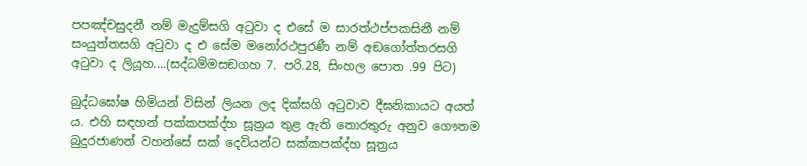පපඤ්චසුදනී නම් මැදුම්සගි අටුවා ද එසේ ම සාරත්ථප්පකසිනී නම් සංයුත්තසගි අටුවා ද එ සේම මනෝරථපුරණී නම් අඞගෝත්තරසගි අටුවා ද ලියූහ....(සද්ධම්මසඞගහ 7. පරි.28, සිංහල පොත .99 පිට)

බුද්ධඝෝෂ හිමියන් විසින් ලියන ලද දික්සගි අටුවාව දීඝනිකායට අයත් ය. එහි සඳහන් පක්කපක්‍ද්හ සූත්‍රය තුළ ඇති තොරතුරු අනුව ගෞතම බුදුරජාණන් වහන්සේ සක් දෙවියන්ට සක්කපක්‍ද්හ සූත්‍රය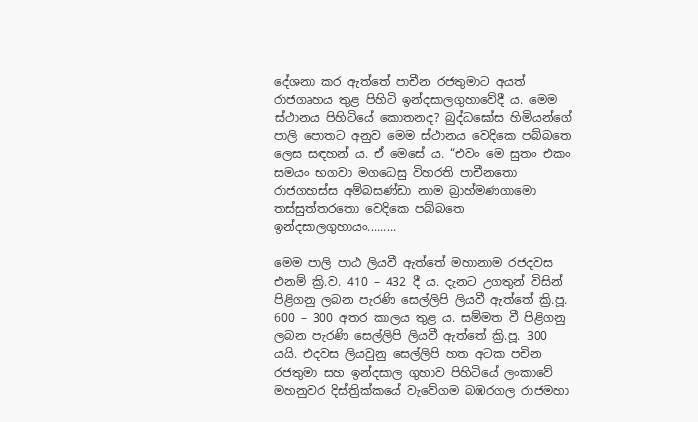දේශනා කර ඇත්තේ පාචීන රජතුමාට අයත් රාජගෘහය තුළ පිහිටි ඉන්දසාලගුහාවේදී ය. මෙම ස්ථානය පිහිටියේ කොතනද? බුද්ධඝෝස හිමියන්ගේ පාලි පොතට අනුව මෙම ස්ථානය වෙදිකෙ පබ්බතෙ ලෙස සඳහන් ය. ඒ මෙසේ ය. “එවං මෙ සුතං එකං සමයං භගවා මගධෙසු විහරති පාචීනතො රාජගහස්ස අම්බසණ්ඩා නාම බ්‍රාහ්මණගාමො තස්සුත්තරතො වෙදිකෙ පබ්බතෙ ඉන්දසාලගුහායං.........

මෙම පාලි පාඨ ලියවී ඇත්තේ මහානාම රජදවස එනම් ක්‍රි.ව. 410 – 432 දී ය. දැනට උගතුන් විසින් පිළිගනු ලබන පැරණි සෙල්ලිපි ලියවී ඇත්තේ ක්‍රි.පූ. 600 – 300 අතර කාලය තුළ ය. සම්මත වී පිළිගනු ලබන පැරණි සෙල්ලිපි ලියවී ඇත්තේ ක්‍රි.පූ. 300 යයි. එදවස ලියවුනු සෙල්ලිපි හත අටක පචින රජතුමා සහ ඉන්දසාල ගුහාව පිහිටියේ ලංකාවේ මහනුවර දිස්ත්‍රික්කයේ වැවේගම බඹරගල රාජමහා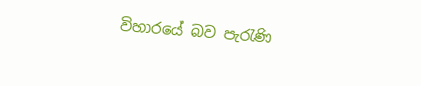විහාරයේ බව පැරැණි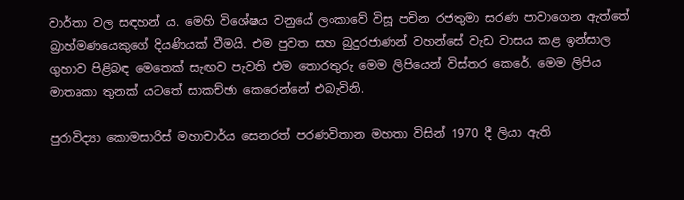වාර්තා වල සඳහන් ය. මෙහි විශේෂය වනුයේ ලංකාවේ විසූ පචින රජතුමා සරණ පාවාගෙන ඇත්තේ බ්‍රාහ්මණයෙකුගේ දියණියක් වීමයි. එම පුවත සහ බුදුරජාණන් වහන්සේ වැඩ වාසය කළ ඉන්සාල ගුහාව පිළිබඳ මෙතෙක් සැඟව පැවති එම තොරතුරු මෙම ලිපියෙන් විස්තර කෙරේ. මෙම ලිපිය මාතෘකා තුනක් යටතේ සාකච්ඡා කෙරෙන්නේ එබැවිනි.

පුරාවිද්‍යා කොමසාරිස් මහාචාර්ය සෙනරත් පරණවිතාන මහතා විසින් 1970 දී ලියා ඇති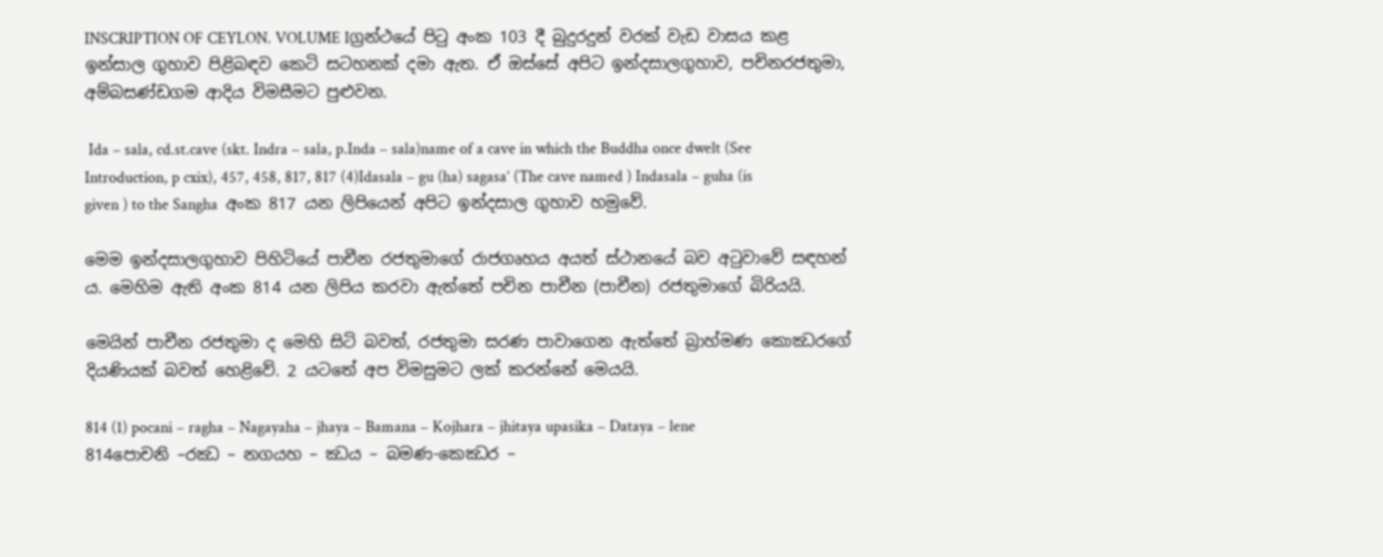INSCRIPTION OF CEYLON. VOLUME Iග්‍රන්ථයේ පිටු අංක 103 දී බුදුරදුන් වරක් වැඩ වාසය කළ ඉන්සාල ගුහාව පිළිබඳව කෙටි සටහනක් දමා ඇත. ඒ ඔස්සේ අපිට ඉන්දසාලගුහාව, පචිනරජතුමා, අම්බසණ්ඩගම ආදිය විමසීමට පුළුවන.

 Ida – sala, cd.st.cave (skt. Indra – sala, p.Inda – sala)name of a cave in which the Buddha once dwelt (See Introduction, p cxix), 457, 458, 817, 817 (4)Idasala – gu (ha) sagasa’ (The cave named ) Indasala – guha (is given ) to the Sangha  අංක 817 යන ලිපියෙන් අපිට ඉන්දසාල ගුහාව හමුවේ.

මෙම ඉන්දසාලගුහාව පිහිටියේ පාචීන රජතුමාගේ රාජගෘහය අයත් ස්ථානයේ බව අටුවාවේ සඳහන් ය. මෙහිම ඇති අංක 814 යන ලිපිය කරවා ඇත්තේ පචින පාචීන (පාචීන) රජතුමාගේ බිරියයි.

මෙයින් පාචීන රජතුමා ද මෙහි සිටි බවත්, රජතුමා සරණ පාවාගෙන ඇත්තේ බ්‍රාහ්මණ කොඣරගේ දියණියක් බවත් හෙළිවේ. 2 යටතේ අප විමසුමට ලක් කරන්නේ මෙයයි.

814 (1) pocani – ragha – Nagayaha – jhaya – Bamana – Kojhara – jhitaya upasika – Dataya – lene 814පොචනි –රඣ – නගයහ – ඣය – බමණ-කෙඣර –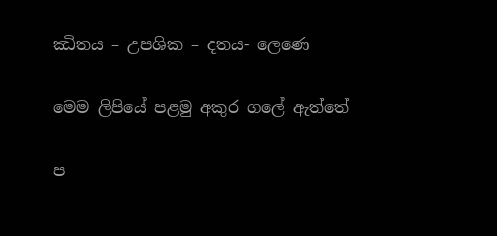ඣිතය – උපශික – දතය- ලෙණෙ

මෙම ලිපියේ පළමු අකුර ගලේ ඇත්තේ

ප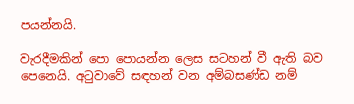පයන්නයි.

වැරදීමකින් පො පොයන්න ලෙස සටහන් වී ඇති බව පෙනෙයි. අටුවාවේ සඳහන් වන අම්බසණ්ඩ නම්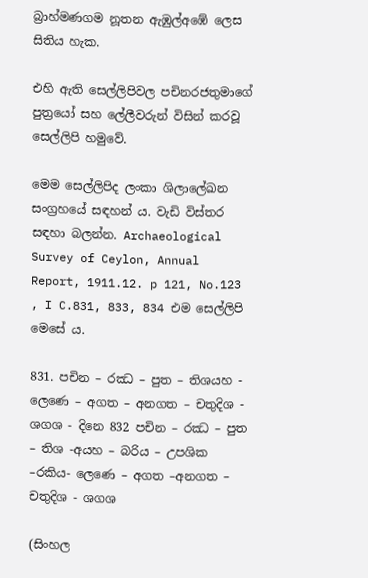බ්‍රාහ්මණගම නූතන ඇඹුල්අඹේ ලෙස සිතිය හැක.

එහි ඇති සෙල්ලිපිවල පචිනරජතුමාගේ පුත්‍රයෝ සහ ලේලීවරුන් විසින් කරවූ සෙල්ලිපි හමුවේ.

මෙම සෙල්ලිපිද ලංකා ශිලාලේඛන සංග්‍රහයේ සඳහන් ය. වැඩි විස්තර සඳහා බලන්න. Archaeological Survey of Ceylon, Annual Report, 1911.12. p 121, No.123 , I C.831, 833, 834 එම සෙල්ලිපි මෙසේ ය.

831. පචින – රඣ – පුත – තිශයහ - ලෙණෙ – අගත – අනගත – චතුදිශ - ශගශ - දිනෙ 832 පචින – රඣ – පුත – තිශ -අයහ – බරිය – උපශික –රකිය- ලෙණෙ – අගත –අනගත – චතුදිශ - ශගශ

(සිංහල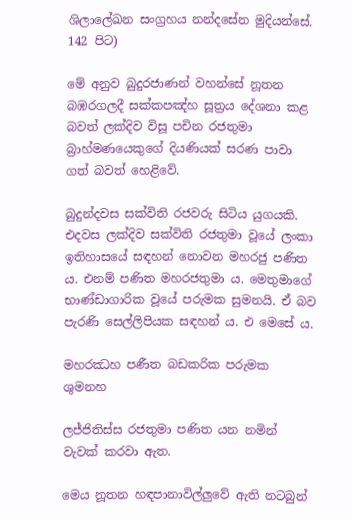ශිලාලේඛන සංග්‍රහය නන්දසේන මුදියන්සේ. 142 පිට)

මේ අනුව බුදුරජාණන් වහන්සේ නූතන බඹරගලදී සක්කපඤ්හ සූත්‍රය දේශනා කළ බවත් ලක්දිව විසූ පචින රජතුමා බ්‍රාහ්මණයෙකුගේ දියණියක් සරණ පාවා ගත් බවත් හෙළිවේ.

බුදුන්දවස සක්විති රජවරු සිටිය යුගයකි. එදවස ලක්දිව සක්විති රජතුමා වූයේ ලංකා ඉතිහාසයේ සඳහන් නොවන මහරජු පණිත ය. එනම් පණිත මහරජතුමා ය. මෙතුමාගේ භාණ්ඩාගාරික වූයේ පරුමක සුමනයි. ඒ බව පැරණි සෙල්ලිපියක සඳහන් ය. එ මෙසේ ය.

මහරඣහ පණීත බඩකරික පරුමක ශුමනහ

ලජ්ජිතිස්ස රජතුමා පණිත යන නමින් වැවක් කරවා ඇත.

මෙය නූතන හඳපානාවිල්ලුවේ ඇති නටබුන්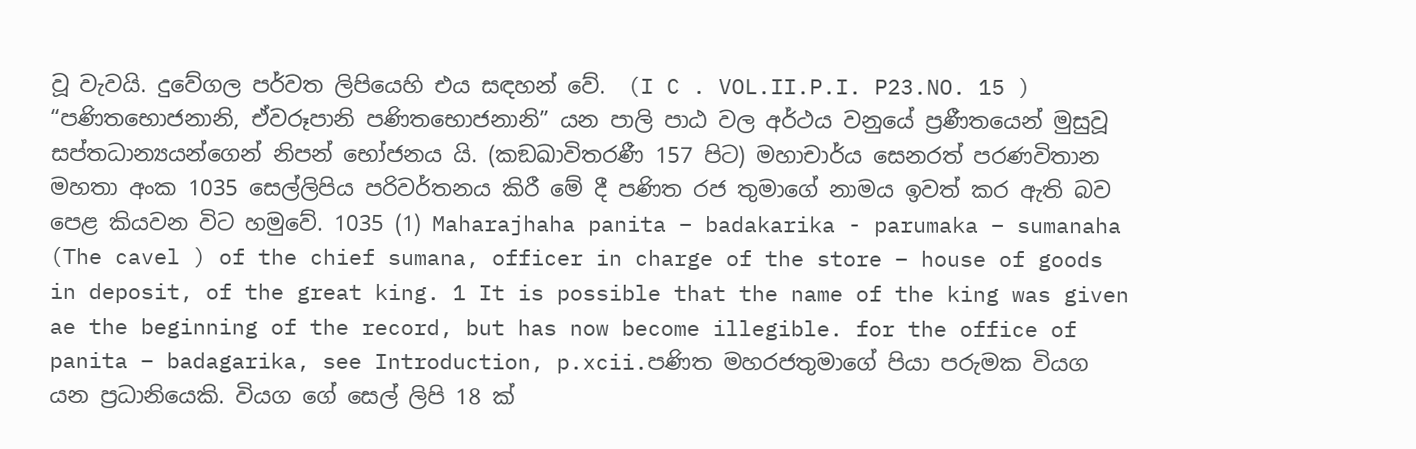වූ වැවයි. දුවේගල පර්වත ලිපියෙහි එය සඳහන් වේ.  (I C . VOL.II.P.I. P23.NO. 15 ) “පණිතභොජනානි, ඒවරූපානි පණිතභොජනානි” යන පාලි පාඨ වල අර්ථය වනුයේ ප්‍රණීතයෙන් මුසුවූ සප්තධාන්‍යයන්ගෙන් නිපන් භෝජනය යි. (කඞඛාවිතරණී 157 පිට) මහාචාර්ය සෙනරත් පරණවිතාන මහතා අංක 1035 සෙල්ලිපිය පරිවර්තනය කිරී මේ දී පණිත රජ තුමාගේ නාමය ඉවත් කර ඇති බව පෙළ කියවන විට හමුවේ. 1035 (1) Maharajhaha panita – badakarika - parumaka – sumanaha (The cavel ) of the chief sumana, officer in charge of the store – house of goods in deposit, of the great king. 1 It is possible that the name of the king was given ae the beginning of the record, but has now become illegible. for the office of panita – badagarika, see Introduction, p.xcii.පණිත මහරජතුමාගේ පියා පරුමක වියග යන ප්‍රධානියෙකි. වියග ගේ සෙල් ලිපි 18 ක්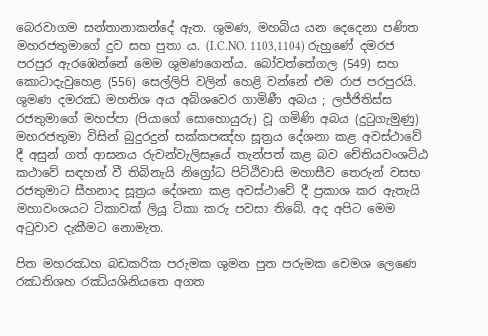බෙරවාගම සන්තානාකන්දේ ඇත. ශුමණ, මහබිය යන දෙදෙනා පණිත මහරජතුමාගේ දුව සහ පුතා ය. (I.C.NO. 1103,1104) රුහුණේ දමරජ පරපුර ඇරඹෙන්නේ මෙම ශුමණගෙන්ය. බෝවත්තේගල (549) සහ කොටාදැවුහෙළ (556) සෙල්ලිපි වලින් හෙළි වන්නේ එම රාජ පරපුරයි. ශුමණ දමරඣ මහතිශ අය අබ්ශවෙර ගාමිණී අබය ; ලජ්ජිතිස්ස රජතුමාගේ මහප්පා (පියාගේ සොහොයුරු) වූ ගමිණි අබය (දුටුගැමුණු) මහරජතුමා විසින් බුදුරදුන් සක්කපඤ්හ සූත්‍රය දේශනා කළ අවස්ථාවේ දී අසුන් ගත් ආසනය රුවන්වැලිසෑයේ තැන්පත් කළ බව චේතියවංශට්ඨ කථාවේ සඳහන් වී තිබිනැයි නිග්‍රෝධ පිට්ඨිවාසි මහාසීව තෙරුන් වසභ රජතුමාට සීහනාද සූත්‍රය දේශනා කළ අවස්ථාවේ දී ප්‍රකාශ කර ඇතැයි මහාවංශයට ටිකාවක් ලියූ ටිකා කරු පවසා තිබේ. අද අපිට මෙම අටුවාව දැකීමට නොමැත.

පිත මහරඣහ බඩකරික පරුමක ශුමන පුත පරුමක චෙමශ ලෙණෙ රඣතිශහ රඣියශිනියතෙ අගත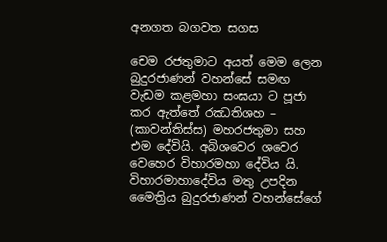අනගත බගවත සගස

චෙම රජතුමාට අයත් මෙම ලෙන බුදුරජාණන් වහන්සේ සමඟ වැඩම කළමහා සංඝයා ට පූජා කර ඇත්තේ රඣතිශහ – (කාවන්තිස්ස) මහරජතුමා සහ එම දේවියි. අබිශවෙර ශවෙර වෙහෙර විහාරමහා දේවිය යි. විහාරමාහාදේවිය මතු උපදින මෛත්‍රිය බුදුරජාණන් වහන්සේගේ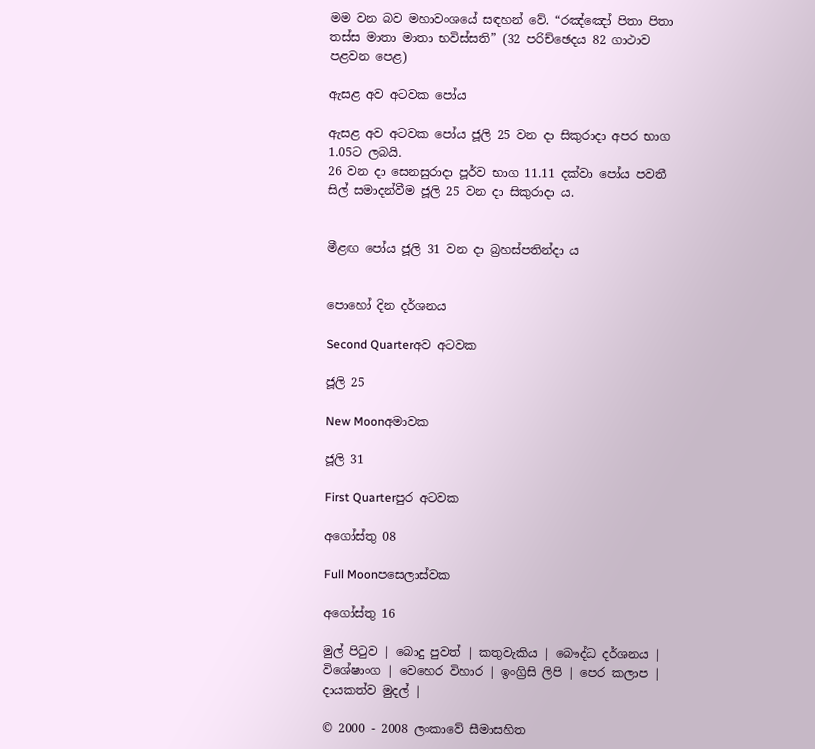මම වන බව මහාවංශයේ සඳහන් වේ. “රඤ්ඤෝ පිතා පිතා තස්ස මාතා මාතා භවිස්සති” (32 පරිච්ඡෙදය 82 ගාථාව පළවන පෙළ)

ඇසළ අව අටවක පෝය

ඇසළ අව අටවක පෝය ජූලි 25 වන දා සිකුරාදා අපර භාග 1.05ට ලබයි.
26 වන දා සෙනසුරාදා පූර්ව භාග 11.11 දක්වා පෝය පවතී
සිල් සමාදන්වීම ජූලි 25 වන දා සිකුරාදා ය.


මීළඟ පෝය ජූලි 31 වන දා බ්‍රහස්පතින්දා ය


පොහෝ දින දර්ශනය

Second Quarterඅව අටවක

ජූලි 25

New Moonඅමාවක

ජූලි 31

First Quarterපුර අටවක

අගෝස්තු 08

Full Moonපසෙලාස්වක

අගෝස්තු 16

මුල් පිටුව | බොදු පුවත් | කතුවැකිය | බෞද්ධ දර්ශනය | විශේෂාංග | වෙහෙර විහාර | ඉංග්‍රිසි ලිපි | පෙර කලාප | දායකත්ව මුදල් |

© 2000 - 2008 ලංකාවේ සීමාසහිත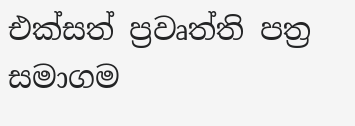එක්සත් ප්‍රවෘත්ති පත්‍ර සමාගම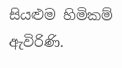සියළුම හිමිකම් ඇවිරිණි.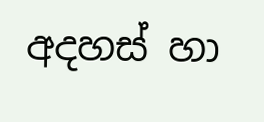අදහස් හා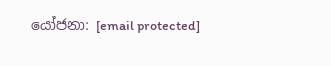යෝජනා: [email protected]